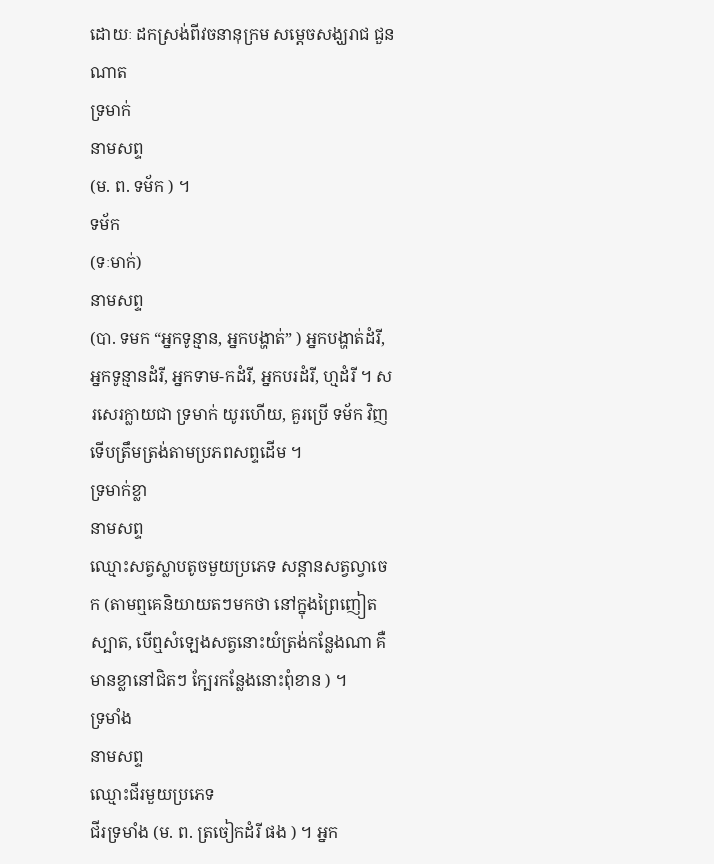ដោយៈ ដកស្រង់ពីវចនានុក្រម សម្តេចសង្ឃរាជ ជួន ណាត
ទ្រមាក់
នាមសព្ទ
(ម. ព. ទម័ក ) ។
ទម័ក
(ទៈមាក់)
នាមសព្ទ
(បា. ទមក “អ្នកទូន្មាន, អ្នកបង្ហាត់” ) អ្នកបង្ហាត់ដំរី, អ្នកទូន្មានដំរី, អ្នកទាម-កដំរី, អ្នកបរដំរី, ហ្មដំរី ។ សរសេរក្លាយជា ទ្រមាក់ យូរហើយ, គួរប្រើ ទម័ក វិញទើបត្រឹមត្រង់តាមប្រភពសព្ទដើម ។
ទ្រមាក់ខ្លា
នាមសព្ទ
ឈ្មោះសត្វស្លាបតូចមួយប្រភេទ សន្ដានសត្វល្វាចេក (តាមឮគេនិយាយតៗមកថា នៅក្នុងព្រៃញៀតស្បាត, បើឮសំឡេងសត្វនោះយំត្រង់កន្លែងណា គឺមានខ្លានៅជិតៗ ក្បែរកន្លែងនោះពុំខាន ) ។
ទ្រមាំង
នាមសព្ទ
ឈ្មោះជីរមួយប្រភេទ
ជីរទ្រមាំង (ម. ព. ត្រចៀកដំរី ផង ) ។ អ្នក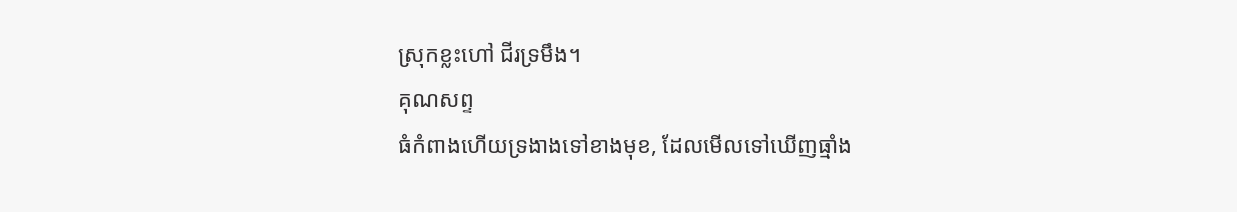ស្រុកខ្លះហៅ ជីរទ្រមឹង។
គុណសព្ទ
ធំកំពាងហើយទ្រងាងទៅខាងមុខ, ដែលមើលទៅឃើញធ្មាំង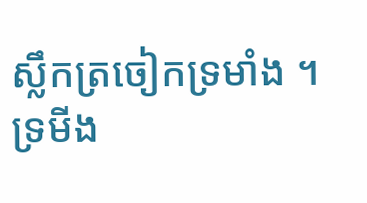ស្លឹកត្រចៀកទ្រមាំង ។
ទ្រមីង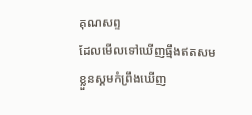គុណសព្ទ
ដែលមើលទៅឃើញធ្មឹងឥតសម
ខ្លួនស្គមកំព្រឹងឃើញ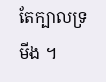តែក្បាលទ្រមីង ។